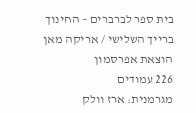בית ספר לברברים – החינוך ברייך השלישי / אריקה מאן
הוצאת אפרסמון
226 עמודים
מגרמנית: ארז וולק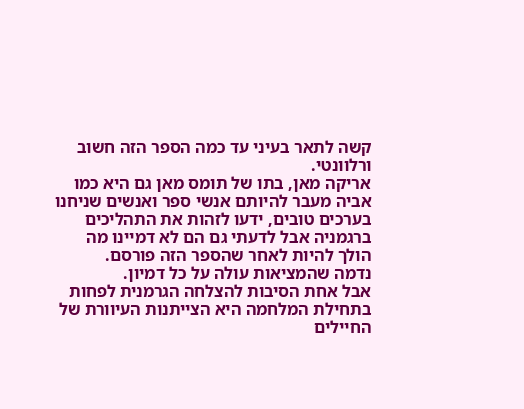קשה לתאר בעיני עד כמה הספר הזה חשוב ורלוונטי.
אריקה מאן, בתו של תומס מאן גם היא כמו אביה מעבר להיותם אנשי ספר ואנשים שניחנו בערכים טובים, ידעו לזהות את התהליכים ברגמניה אבל לדעתי גם הם לא דמיינו מה הולך להיות לאחר שהספר הזה פורסם.
נדמה שהמציאות עולה על כל דמיון.
אבל אחת הסיבות להצלחה הגרמנית לפחות בתחילת המלחמה היא הצייתנות העיוורת של החיילים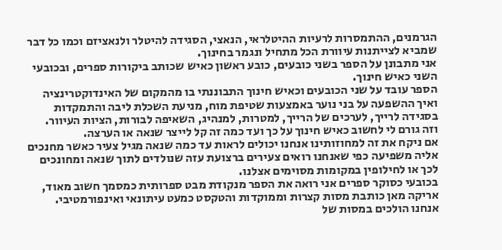הגרמנים, ההתמסרות לרעיות ההיטלראי, הנאצי, הסגידה להיטלר ולנאציזם וכמו כל דבר שמביא לצייתנות עיוורת הכל מתחיל ונגמר בחינוך.
אני מתבונן על הספר בשני כובעים, כובע ראשון כאיש שכותב ביקורות ספרים, ובכובעי השני כאיש חינוך.
הספר עובד על שני הכובעים וכאיש חינוך התבוננתי בו מהמקום של האינדוקטרינציה ואיך ההשפעה על בני נוער באמצעות שטיפת מוח, מניעת השכלת ליבה והתמקדות בסגידה לרייך, לערכים של הרייך, למטרות, למנהיג, השאיפה לבורות, הציות העיוור.
וזה גורם לי לחשוב כאיש חינוך על כך ועד כמה זה קל לייצר שנאה או הערצה.
אם ניקח את זה למחוזותינו אנחנו יכולים לראות עד כמה שנאה מגיל צעיר כאשר מחנכים אליה משפיעה כפי שאנחנו רואים צעירים ברצועת עזה שנולדים לתוך שנאה ומחונכים לכך או לחילופין במקומות מסוימים אצלנו.
בכובעי כסוקר ספרים אני רואה את הספר מנקודת מבט ספרותית כמסמך חשוב מאוד, אריקה מאן כותבת מסות קצרות וממוקדות והטקסט כמעט עיתונאי ואינפורמטיבי.
אנחנו הולכים במסות של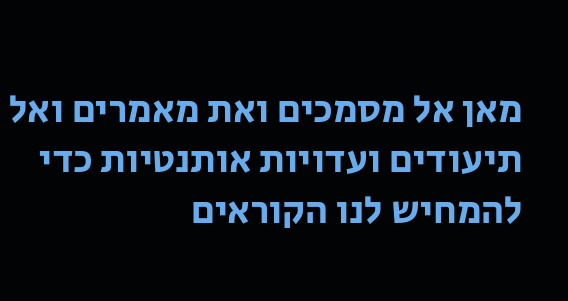מאן אל מסמכים ואת מאמרים ואל תיעודים ועדויות אותנטיות כדי להמחיש לנו הקוראים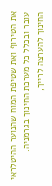את הטירוף ואת שטיפת המוח שהנוער ההיטלראי עובר ובכלל כל מערכת החינוך בגרמניה.
החינוך להערצה לרייך,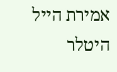אמירת הייל היטלר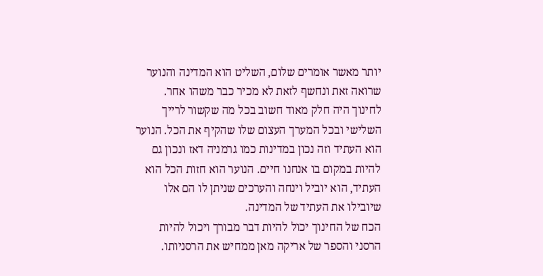יותר מאשר אומרים שלום, השליט הוא המדינה והנוער שרואה זאת ונחשף לזאת לא מכיר כבר משהו אחר.
לחינוך היה חלק מאוד חשוב בכל מה שקשור לרייך השלישי ובכל המערך העצום שלו שהקיף את הכל. הנוער הוא העתיד וזה נכון במדינות כמו גרמניה דאז ונכון גם להיות במקום בו אנחנו חיים. הנוער הוא חזות הכל הוא העתיד, הוא יוביל וינחה והערכים שניתן לו הם אלו שיובילו את העתיד של המדינה.
הכח של החינוך יכול להיות דבר מבורך ויכול להיות הרסני והספר של אריקה מאן ממחיש את הרסניותו.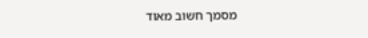מסמך חשוב מאוד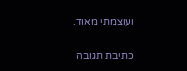ועוצמתי מאוד.

כתיבת תגובה